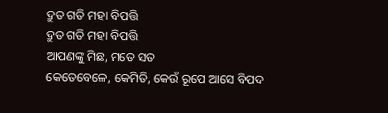ଦ୍ରୁତ ଗତି ମହା ବିପତ୍ତି
ଦ୍ରୁତ ଗତି ମହା ବିପତ୍ତି
ଆପଣଙ୍କୁ ମିଛ, ମତେ ସତ
କେତେବେଳେ, କେମିତି, କେଉଁ ରୂପେ ଆସେ ବିପଦ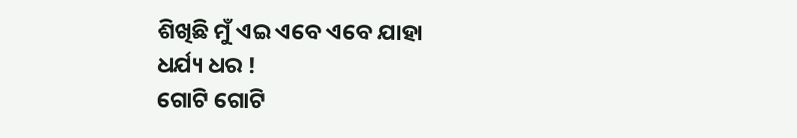ଶିଖିଛି ମୁଁ ଏଇ ଏବେ ଏବେ ଯାହା
ଧର୍ଯ୍ୟ ଧର !
ଗୋଟି ଗୋଟି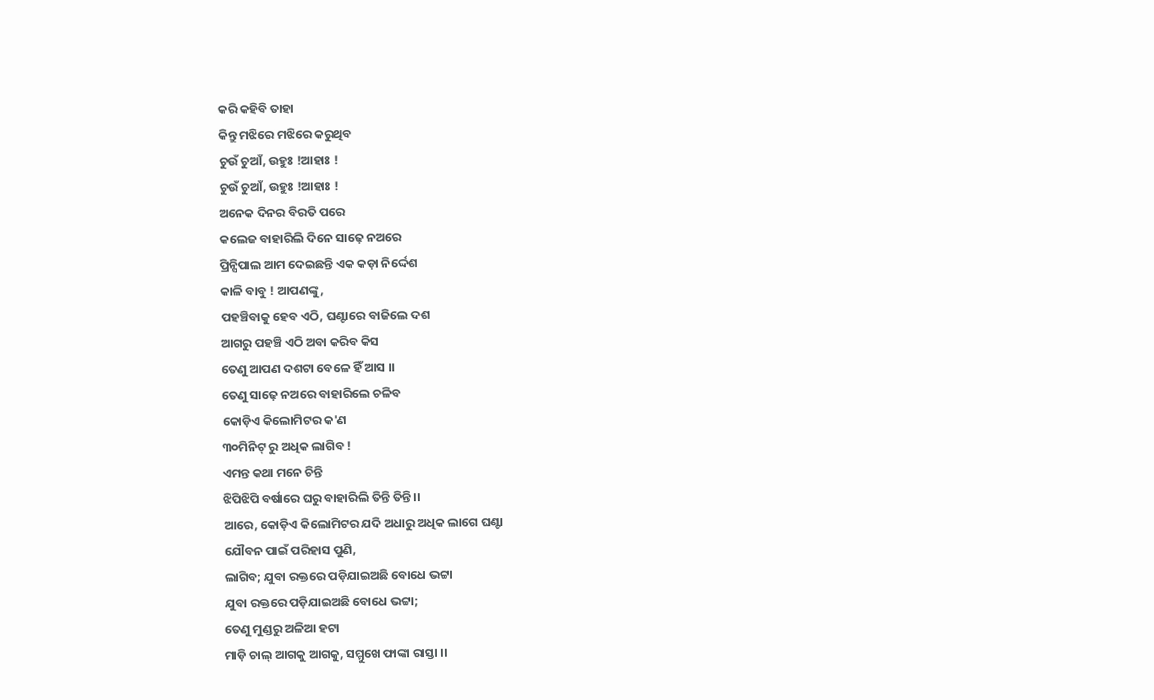କରି କହିବି ତାହା
କିନ୍ତୁ ମଝିରେ ମଝିରେ କରୁଥିବ
ଚୁଉଁ ଚୁଆଁ, ଉହୁଃ !ଆହାଃ !
ଚୁଉଁ ଚୁଆଁ, ଉହୁଃ !ଆହାଃ !
ଅନେକ ଦିନର ବିରତି ପରେ
କଲେଜ ବାହାରିଲି ଦିନେ ସାଢ଼େ ନଅରେ
ପ୍ରିନ୍ସିପାଲ ଆମ ଦେଇଛନ୍ତି ଏକ କଡ଼ା ନିର୍ଦ୍ଦେଶ
କାଳି ବାବୁ ! ଆପଣଙ୍କୁ,
ପହଞ୍ଚିବାକୁ ହେବ ଏଠି, ଘଣ୍ଟାରେ ବାଜିଲେ ଦଶ
ଆଗରୁ ପହଞ୍ଚି ଏଠି ଅବା କରିବ କିସ
ତେଣୁ ଆପଣ ଦଶଟା ବେଳେ ହିଁ ଆସ ।।
ତେଣୁ ସାଢ଼େ ନଅରେ ବାହାରିଲେ ଚଳିବ
କୋଡ଼ିଏ କିଲୋମିଟର କ'ଣ
୩୦ମିନିଟ୍ ରୁ ଅଧିକ ଲାଗିବ !
ଏମନ୍ତ କଥା ମନେ ଚିନ୍ତି
ଝିପିଝିପି ବର୍ଷାରେ ଘରୁ ବାହାରିଲି ତିନ୍ତି ତିନ୍ତି ।।
ଆରେ, କୋଡ଼ିଏ କିଲୋମିଟର ଯଦି ଅଧାରୁ ଅଧିକ ଲାଗେ ଘଣ୍ଟା
ଯୌବନ ପାଇଁ ପରିହାସ ପୁଣି,
ଲାଗିବ; ଯୁବା ରକ୍ତରେ ପଡ଼ିଯାଇଅଛି ବୋଧେ ଭଟ୍ଟା
ଯୁବା ରକ୍ତରେ ପଡ଼ିଯାଇଅଛି ବୋଧେ ଭଟ୍ଟା;
ତେଣୁ ମୁଣ୍ଡରୁ ଅଳିଆ ହଟା
ମାଡ଼ି ଚାଲ୍ ଆଗକୁ ଆଗକୁ, ସମ୍ମୁଖେ ଫାଙ୍କା ରାସ୍ତା ।।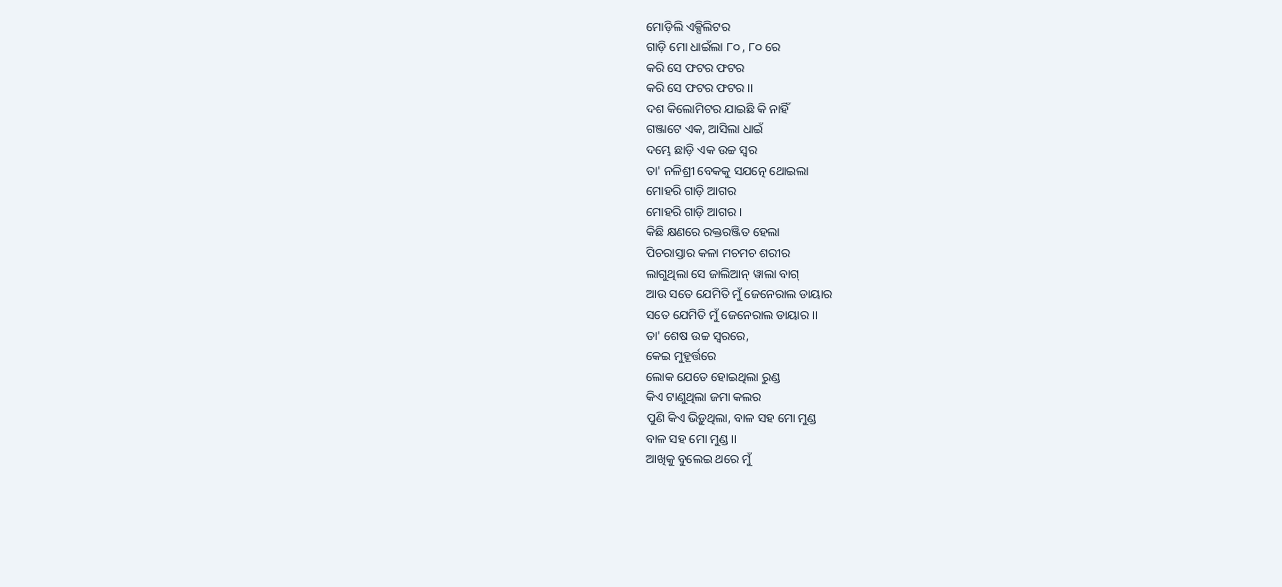ମୋଡ଼ିଲି ଏକ୍ସିଲିଟର
ଗାଡ଼ି ମୋ ଧାଇଁଲା ୮୦ , ୮୦ ରେ
କରି ସେ ଫଟର ଫଟର
କରି ସେ ଫଟର ଫଟର ।।
ଦଶ କିଲୋମିଟର ଯାଇଛି କି ନାହିଁ
ଗଞ୍ଜାଟେ ଏକ, ଆସିଲା ଧାଇଁ
ଦମ୍ଭେ ଛାଡ଼ି ଏକ ଉଚ୍ଚ ସ୍ୱର
ତା' ନଳିଶ୍ରୀ ବେକକୁ ସଯତ୍ନେ ଥୋଇଲା
ମୋହରି ଗାଡ଼ି ଆଗର
ମୋହରି ଗାଡ଼ି ଆଗର ।
କିଛି କ୍ଷଣରେ ରକ୍ତରଞ୍ଜିତ ହେଲା
ପିଚରାସ୍ତାର କଳା ମଚମଚ ଶରୀର
ଲାଗୁଥିଲା ସେ ଜାଲିଆନ୍ ୱାଲା ବାଗ୍
ଆଉ ସତେ ଯେମିତି ମୁଁ ଜେନେରାଲ ଡାୟାର
ସତେ ଯେମିତି ମୁଁ ଜେନେରାଲ ଡାୟାର ।।
ତା' ଶେଷ ଉଚ୍ଚ ସ୍ୱରରେ,
କେଇ ମୁହୂର୍ତ୍ତରେ
ଲୋକ ଯେତେ ହୋଇଥିଲା ରୁଣ୍ଡ
କିଏ ଟାଣୁଥିଲା ଜମା କଲର
ପୁଣି କିଏ ଭିଡ଼ୁଥିଲା, ବାଳ ସହ ମୋ ମୁଣ୍ଡ
ବାଳ ସହ ମୋ ମୁଣ୍ଡ ।।
ଆଖିକୁ ବୁଲେଇ ଥରେ ମୁଁ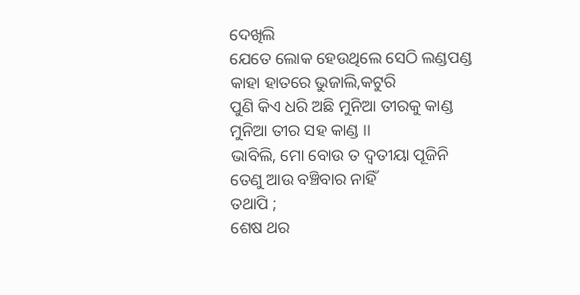ଦେଖିଲି
ଯେତେ ଲୋକ ହେଉଥିଲେ ସେଠି ଲଣ୍ଡପଣ୍ଡ
କାହା ହାତରେ ଭୁଜାଲି,କଟୁରି
ପୁଣି କିଏ ଧରି ଅଛି ମୁନିଆ ତୀରକୁ କାଣ୍ଡ
ମୁନିଆ ତୀର ସହ କାଣ୍ଡ ।।
ଭାବିଲି, ମୋ ବୋଉ ତ ଦ୍ଵତୀୟା ପୂଜିନି
ତେଣୁ ଆଉ ବଞ୍ଚିବାର ନାହିଁ
ତଥାପି ;
ଶେଷ ଥର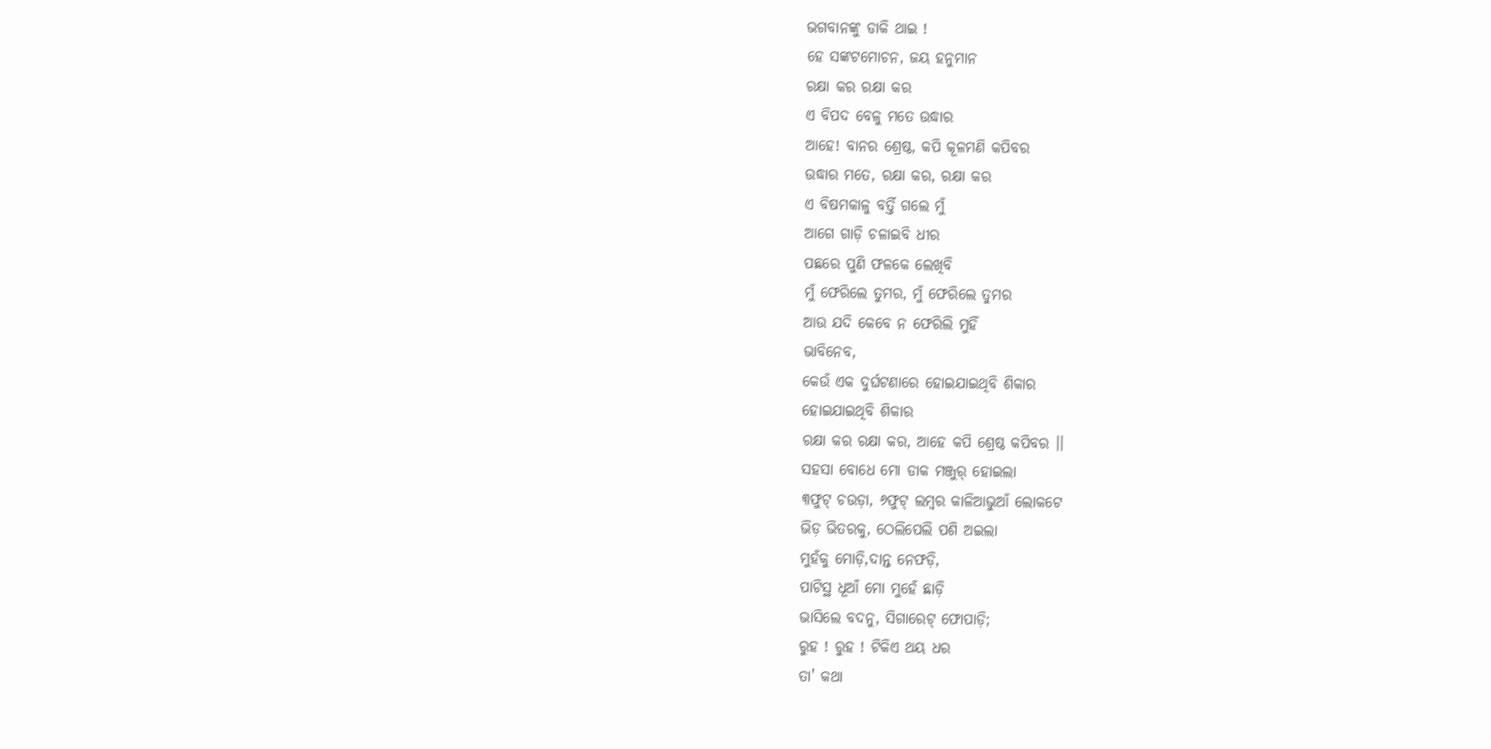ଭଗବାନଙ୍କୁ ଡାକି ଥାଇ !
ହେ ସଙ୍କଟମୋଚନ, ଜୟ ହନୁମାନ
ରକ୍ଷା କର ରକ୍ଷା କର
ଏ ବିପଦ ବେଳୁ ମତେ ଉଦ୍ଧାର
ଆହେ! ବାନର ଶ୍ରେଷ୍ଠ, କପି କୂଳମଣି କପିବର
ଉଦ୍ଧାର ମତେ, ରକ୍ଷା କର, ରକ୍ଷା କର
ଏ ବିଷମକାଳୁ ବର୍ତ୍ତି ଗଲେ ମୁଁ
ଆଗେ ଗାଡ଼ି ଚଳାଇବି ଧୀର
ପଛରେ ପୁଣି ଫଳକେ ଲେଖିବି
ମୁଁ ଫେରିଲେ ତୁମର, ମୁଁ ଫେରିଲେ ତୁମର
ଆଉ ଯଦି କେବେ ନ ଫେରିଲି ମୁହିଁ
ଭାବିନେବ,
କେଉଁ ଏକ ଦୁର୍ଘଟଣାରେ ହୋଇଯାଇଥିବି ଶିକାର
ହୋଇଯାଇଥିବି ଶିକାର
ରକ୍ଷା କର ରକ୍ଷା କର, ଆହେ କପି ଶ୍ରେଷ୍ଠ କପିବର ।।
ସହସା ବୋଧେ ମୋ ଡାକ ମଞ୍ଜୁର୍ ହୋଇଲା
୩ଫୁଟ୍ ଚଉଡ଼ା, ୬ଫୁଟ୍ ଲମ୍ବର କାଳିଆଭୁଆଁ ଲୋକଟେ
ଭିଡ଼ ଭିତରକୁ, ଠେଲିପେଲି ପଶି ଅଇଲା
ମୁହଁକୁ ମୋଡ଼ି,ଦାନ୍ତ ନେଫଡ଼ି,
ପାଟିସ୍ଥ ଧୂଆଁ ମୋ ମୁହେଁ ଛାଡ଼ି
ଭାସିଲେ ବଦନୁ, ସିଗାରେଟ୍ ଫୋପାଡ଼ି;
ରୁହ ! ରୁହ ! ଟିକିଏ ଥୟ ଧର
ତା' କଥା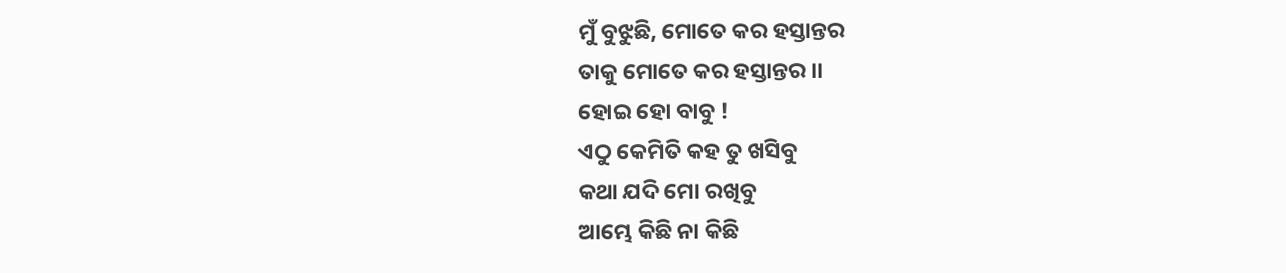ମୁଁ ବୁଝୁଛି, ମୋତେ କର ହସ୍ତାନ୍ତର
ତାକୁ ମୋତେ କର ହସ୍ତାନ୍ତର ।।
ହୋଇ ହୋ ବାବୁ !
ଏଠୁ କେମିତି କହ ତୁ ଖସିବୁ
କଥା ଯଦି ମୋ ରଖିବୁ
ଆମ୍ଭେ କିଛି ନା କିଛି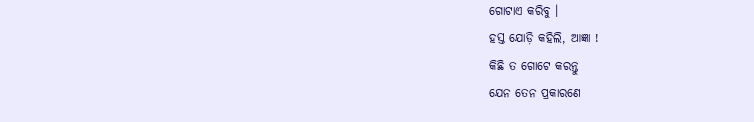ଗୋଟାଏ କରିବୁ ।
ହସ୍ତ ଯୋଡ଼ି କହିଲି, ଆଜ୍ଞା !
କିଛି ତ ଗୋଟେ କରନ୍ତୁ
ଯେନ ତେନ ପ୍ରକାରଣେ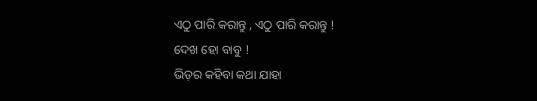ଏଠୁ ପାରି କରାନ୍ତୁ , ଏଠୁ ପାରି କରାନ୍ତୁ !
ଦେଖ ହୋ ବାବୁ !
ଭିଡ଼ର କହିବା କଥା ଯାହା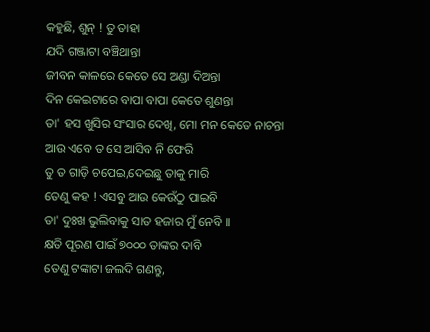କହୁଛି, ଶୁନ୍ ! ତୁ ତାହା
ଯଦି ଗଞ୍ଜାଟା ବଞ୍ଚିଥାନ୍ତା
ଜୀବନ କାଳରେ କେତେ ସେ ଅଣ୍ଡା ଦିଅନ୍ତା
ଦିନ କେଇଟାରେ ବାପା ବାପା କେତେ ଶୁଣନ୍ତା
ତା' ହସ ଖୁସିର ସଂସାର ଦେଖି, ମୋ ମନ କେତେ ନାଚନ୍ତା
ଆଉ ଏବେ ତ ସେ ଆସିବ ନି ଫେରି
ତୁ ତ ଗାଡ଼ି ଚପେଇ,ଦେଇଛୁ ତାକୁ ମାରି
ତେଣୁ କହ ! ଏସବୁ ଆଉ କେଉଁଠୁ ପାଇବି
ତା' ଦୁଃଖ ଭୁଲିବାକୁ ସାତ ହଜାର ମୁଁ ନେବି ।।
କ୍ଷତି ପୂରଣ ପାଇଁ ୭୦୦୦ ତାଙ୍କର ଦାବି
ତେଣୁ ଟଙ୍କାଟା ଜଲଦି ଗଣନ୍ତୁ,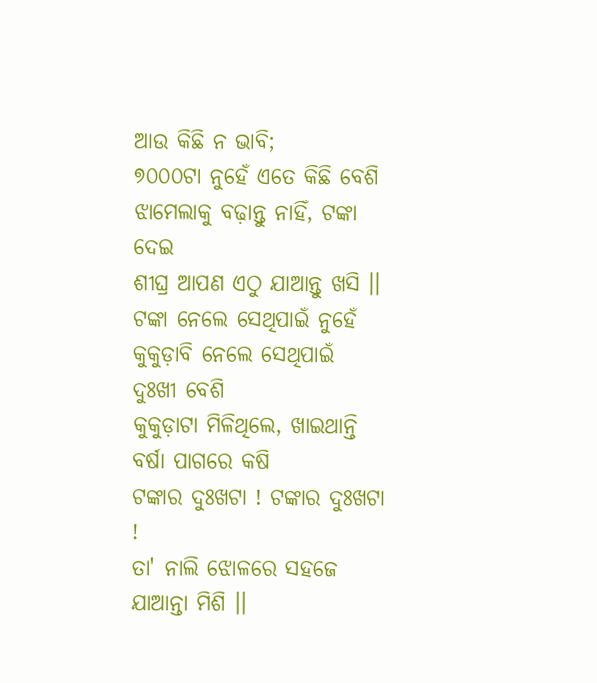ଆଉ କିଛି ନ ଭାବି;
୭୦୦୦ଟା ନୁହେଁ ଏତେ କିଛି ବେଶି
ଝାମେଲାକୁ ବଢ଼ାନ୍ତୁ ନାହିଁ, ଟଙ୍କା ଦେଇ
ଶୀଘ୍ର ଆପଣ ଏଠୁ ଯାଆନ୍ତୁ ଖସି ।।
ଟଙ୍କା ନେଲେ ସେଥିପାଇଁ ନୁହେଁ
କୁକୁଡ଼ାବି ନେଲେ ସେଥିପାଇଁ ଦୁଃଖୀ ବେଶି
କୁକୁଡ଼ାଟା ମିଳିଥିଲେ, ଖାଇଥାନ୍ତି ବର୍ଷା ପାଗରେ କଷି
ଟଙ୍କାର ଦୁଃଖଟା ! ଟଙ୍କାର ଦୁଃଖଟା !
ତା' ନାଲି ଝୋଳରେ ସହଜେ ଯାଆନ୍ତା ମିଶି ।।